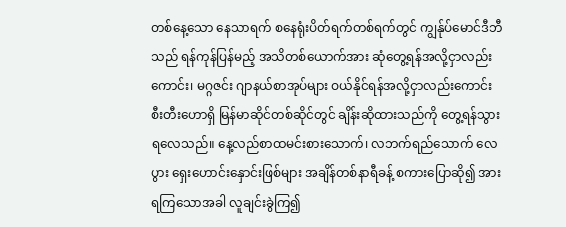တစ်နေ့သော နေသာရက် စနေရုံးပိတ်ရက်တစ်ရက်တွင် ကျွန်ုပ်မောင်ဒီဘီသည် ရန်ကုန်ပြန်မည့် အသိတစ်ယောက်အား ဆုံတွေ့ရန်အလို့ငှာလည်းကောင်း၊ မဂ္ဂဇင်း ဂျာနယ်စာအုပ်များ ဝယ်နိုင်ရန်အလို့ငှာလည်းကောင်း စီးတီးဟောရှိ မြန်မာဆိုင်တစ်ဆိုင်တွင် ချိန်းဆိုထားသည်ကို တွေ့ရန်သွားရလေသည်။ နေ့လည်စာထမင်းစားသောက်၊ လဘက်ရည်သောက် လေပွား ရှေးဟောင်းနှောင်းဖြစ်များ အချိန်တစ်နာရီခန့် စကားပြောဆို၍ အားရကြသောအခါ လူချင်းခွဲကြ၍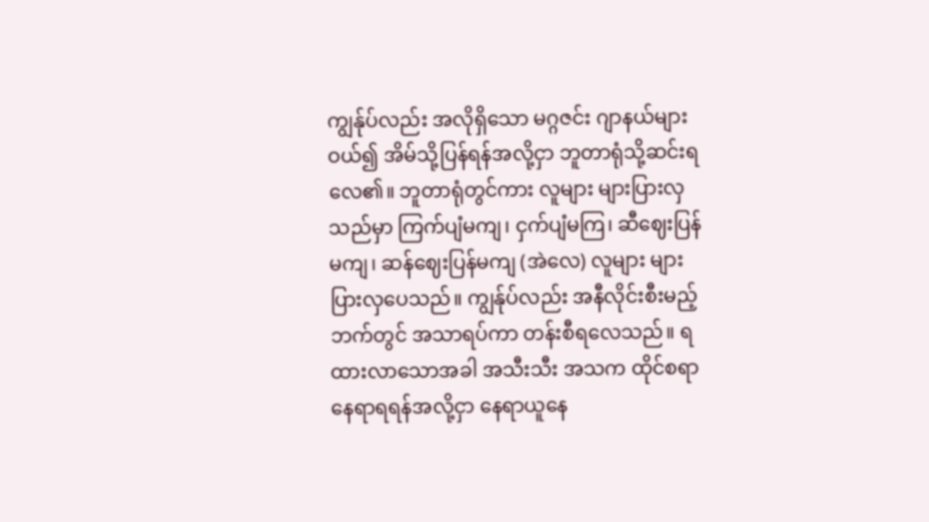ကျွန်ုပ်လည်း အလိုရှိသော မဂ္ဂဇင်း ဂျာနယ်များ ဝယ်၍ အိမ်သို့ပြန်ရန်အလို့ငှာ ဘူတာရုံသို့ဆင်းရလေ၏။ ဘူတာရုံတွင်ကား လူများ များပြားလှသည်မှာ ကြက်ပျံမကျ၊ ငှက်ပျံမကြ၊ ဆီဈေးပြန်မကျ၊ ဆန်ဈေးပြန်မကျ (အဲလေ) လူများ များပြားလှပေသည်။ ကျွန်ုပ်လည်း အနီလိုင်းစီးမည့်ဘက်တွင် အသာရပ်ကာ တန်းစီရလေသည်။ ရထားလာသောအခါ အသီးသီး အသက ထိုင်စရာနေရာရရန်အလို့ငှာ နေရာယူနေ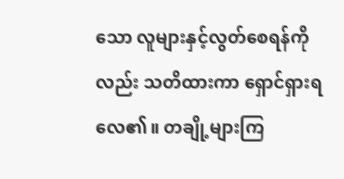သော လူများနှင့်လွတ်စေရန်ကိုလည်း သတိထားကာ ရှောင်ရှားရလေ၏။ တချို့များကြ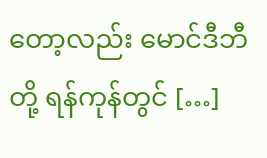တော့လည်း မောင်ဒီဘီတို့ ရန်ကုန်တွင် […]